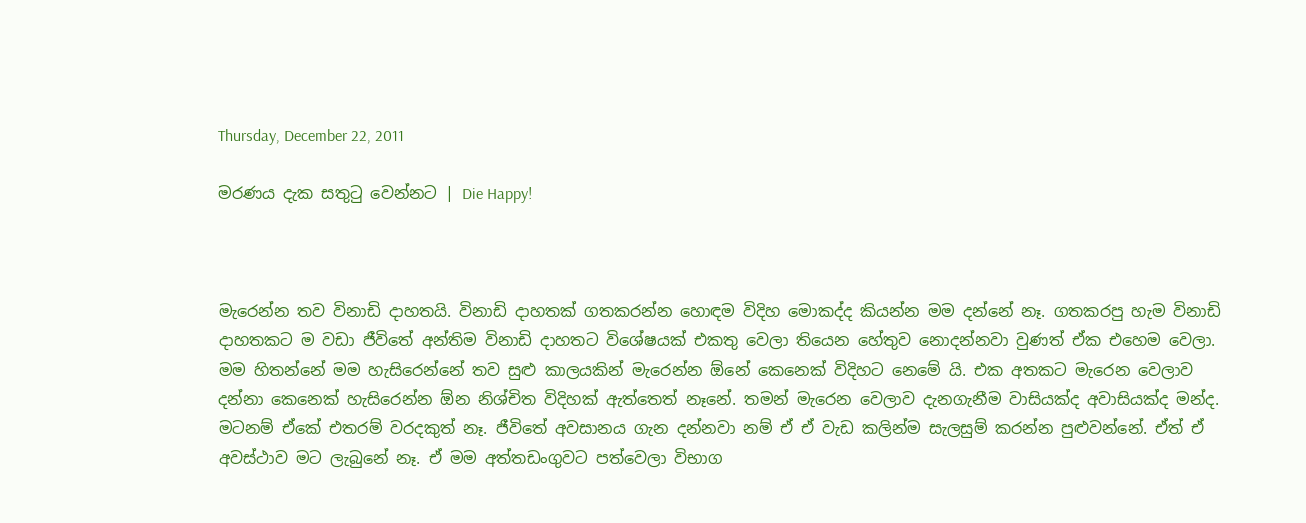Thursday, December 22, 2011

මරණය දැක සතුටු වෙන්නට | Die Happy!



මැරෙන්න තව විනාඩි දාහතයි. විනාඩි දාහතක් ගතකරන්න හොඳම විදිහ මොකද්ද කියන්න මම දන්නේ නෑ. ගතකරපු හැම විනාඩි දාහතකට ම වඩා ජීවිතේ අන්තිම විනාඩි දාහතට විශේෂයක් එකතු වෙලා තියෙන හේතුව නොදන්නවා වුණත් ඒක එහෙම වෙලා. මම හිතන්නේ මම හැසිරෙන්නේ තව සුළු කාලයකින් මැරෙන්න ඕනේ කෙනෙක් විදිහට නෙමේ යි. එක අතකට මැරෙන වෙලාව දන්නා කෙනෙක් හැසිරෙන්න ඕන නිශ්චිත විදිහක් ඇත්තෙත් නෑනේ. තමන් මැරෙන වෙලාව දැනගැනීම වාසියක්ද අවාසියක්ද මන්ද. මටනම් ඒකේ එතරම් වරදකුත් නෑ. ජීවිතේ අවසානය ගැන දන්නවා නම් ඒ ඒ වැඩ කලින්ම සැලසුම් කරන්න පුළුවන්නේ. ඒත් ඒ අවස්ථාව මට ලැබුනේ නෑ. ඒ මම අත්තඩංගුවට පත්වෙලා විභාග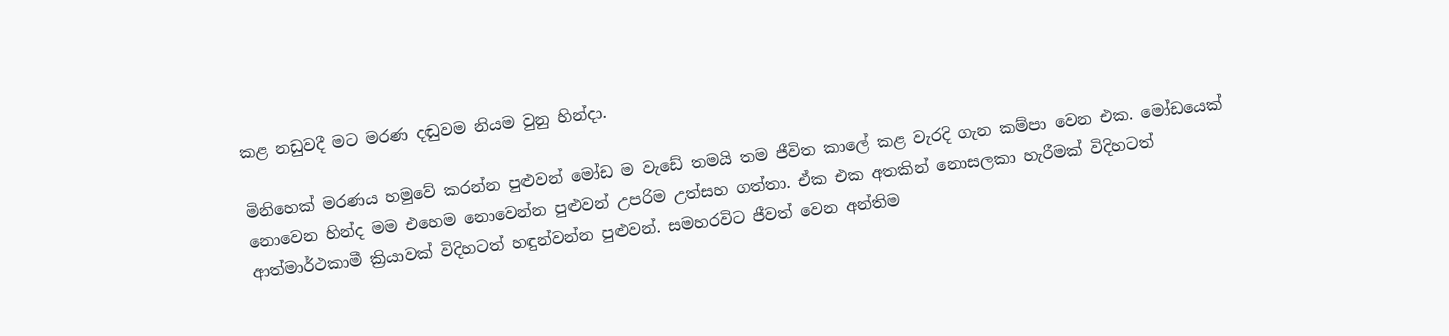කළ නඩුවදී මට මරණ දඬුවම නියම වුනු හින්දා.

මිනිහෙක් මරණය හමුවේ කරන්න පුළුවන් මෝඩ ම වැඩේ තමයි තම ජීවිත කාලේ කළ වැරදි ගැන කම්පා වෙන එක. මෝඩයෙක් නොවෙන හින්ද මම එහෙම නොවෙන්න පුළුවන් උපරිම උත්සහ ගත්තා. ඒක එක අතකින් නොසලකා හැරීමක් විදිහටත් ආත්මාර්ථකාමී ක්‍රියාවක් විදිහටත් හඳුන්වන්න පුළුවන්. සමහරවිට ජීවත් වෙන අන්තිම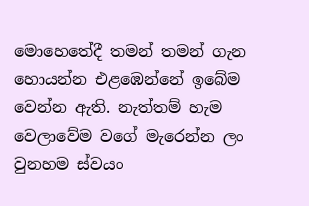මොහෙතේදී තමන් තමන් ගැන හොයන්න එළඹෙන්නේ ඉබේම වෙන්න ඇති. නැත්තම් හැම වෙලාවේම වගේ මැරෙන්න ලං වුනහම ස්වයං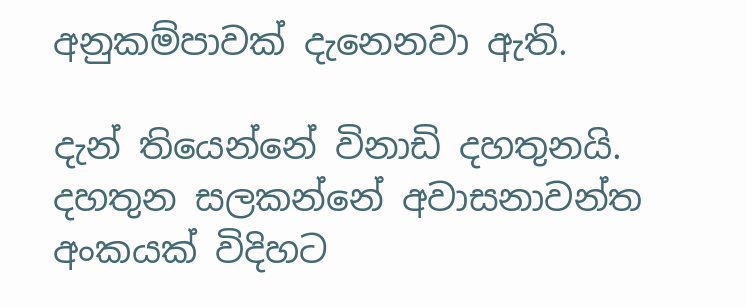අනුකම්පාවක් දැනෙනවා ඇති.

දැන් තියෙන්නේ විනාඩි දහතුනයි. දහතුන සලකන්නේ අවාසනාවන්ත අංකයක් විදිහට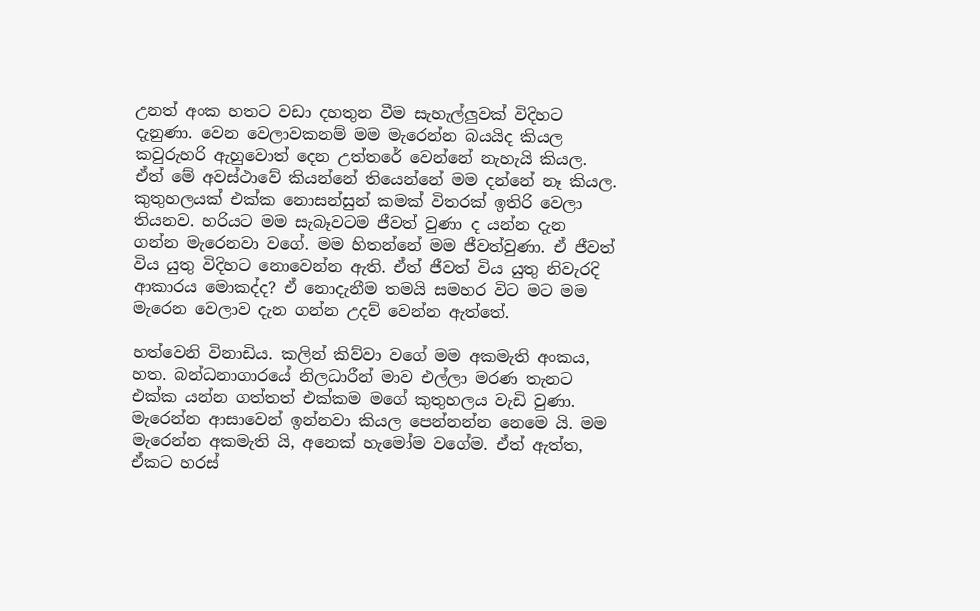උනත් අංක හතට වඩා දහතුන වීම සැහැල්ලුවක් විදිහට දැනුණා. වෙන වෙලාවකනම් මම මැරෙන්න බයයිද කියල කවුරුහරි ඇහුවොත් දෙන උත්තරේ වෙන්නේ නැහැයි කියල. ඒත් මේ අවස්ථාවේ කියන්නේ තියෙන්නේ මම දන්නේ නෑ කියල. කුතුහලයක් එක්ක නොසන්සුන් කමක් විතරක් ඉතිරි වෙලා තියනව. හරියට මම සැබෑවටම ජීවත් වුණා ද යන්න දැන ගන්න මැරෙනවා වගේ. මම හිතන්නේ මම ජීවත්වුණා. ඒ ජීවත් විය යුතු විදිහට නොවෙන්න ඇති. ඒත් ජීවත් විය යුතු නිවැරදි ආකාරය මොකද්ද? ඒ නොදැනීම තමයි සමහර විට මට මම මැරෙන වෙලාව දැන ගන්න උදව් වෙන්න ඇත්තේ.

හත්වෙනි විනාඩිය. කලින් කිව්වා වගේ මම අකමැති අංකය, හත. බන්ධනාගාරයේ නිලධාරීන් මාව එල්ලා මරණ තැනට එක්ක යන්න ගත්තත් එක්කම මගේ කුතුහලය වැඩි වුණා. මැරෙන්න ආසාවෙන් ඉන්නවා කියල පෙන්නන්න නෙමෙ යි. මම මැරෙන්න අකමැති යි, අනෙක් හැමෝම වගේම. ඒත් ඇත්ත, ඒකට හරස්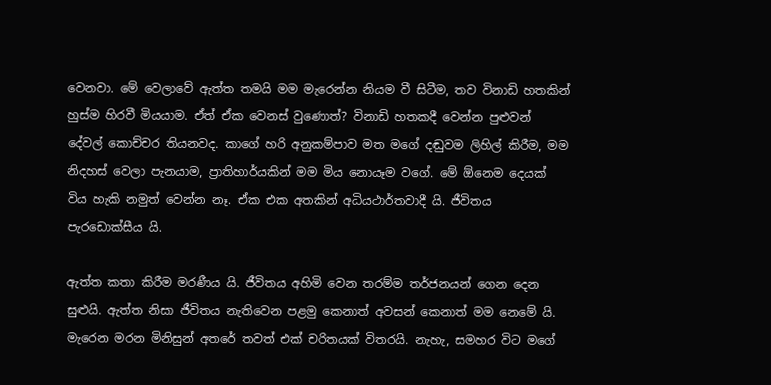වෙනවා. මේ වෙලාවේ ඇත්ත තමයි මම මැරෙන්න නියම වී සිටීම, තව විනාඩි හතකින් හුස්ම හිරවී මියයාම. ඒත් ඒක වෙනස් වුණොත්? විනාඩි හතකදී වෙන්න පුළුවන් දේවල් කොච්චර තියනවද. කාගේ හරි අනුකම්පාව මත මගේ දඬුවම ලිහිල් කිරීම, මම නිදහස් වෙලා පැනයාම, ප්‍රාතිහාර්යකින් මම මිය නොයෑම වගේ. මේ ඕනෙම දෙයක් විය හැකි නමුත් වෙන්න නෑ. ඒක එක අතකින් අධියථාර්තවාදී යි. ජීවිතය පැරඩොක්සීය යි.

ඇත්ත කතා කිරීම මරණීය යි. ජීවිතය අහිමි වෙන තරම්ම තර්ජනයන් ගෙන දෙන සුළුයි. ඇත්ත නිසා ජීවිතය නැතිවෙන පළමු කෙනාත් අවසන් කෙනාත් මම නෙමේ යි. මැරෙන මරන මිනිසුන් අතරේ තවත් එක් චරිතයක් විතරයි. නැහැ, සමහර විට මගේ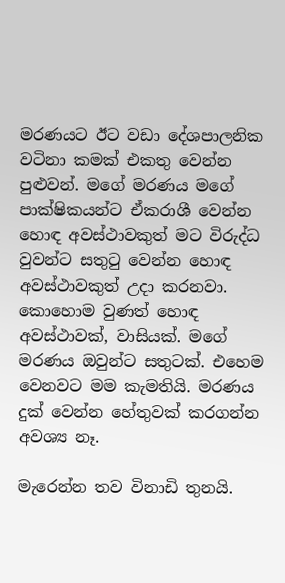මරණයට ඊට වඩා දේශපාලනික වටිනා කමක් එකතු වෙන්න පුළුවන්. මගේ මරණය මගේ පාක්ෂිකයන්ට ඒකරාශී වෙන්න හොඳ අවස්ථාවකුත් මට විරුද්ධ වුවන්ට සතුටු වෙන්න හොඳ අවස්ථාවකුත් උදා කරනවා. කොහොම වුණත් හොඳ අවස්ථාවක්, වාසියක්. මගේ මරණය ඔවුන්ට සතුටක්. එහෙම වෙනවට මම කැමතියි. මරණය දුක් වෙන්න හේතුවක් කරගන්න අවශ්‍ය නෑ.

මැරෙන්න තව විනාඩි තුනයි.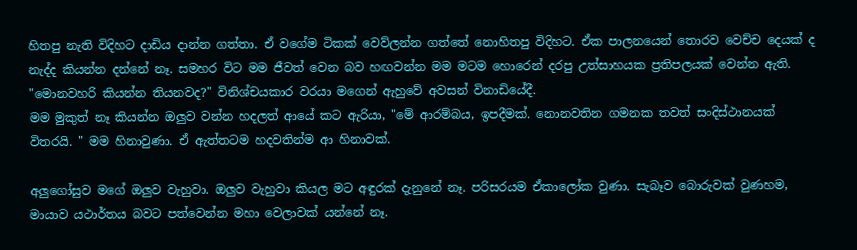හිතපු නැති විදිහට දාඩිය දාන්න ගත්තා. ඒ වගේම ටිකක් වෙව්ලන්න ගත්තේ නොහිතපු විදිහට. ඒක පාලනයෙන් තොරව වෙච්ච දෙයක් ද නැද්ද කියන්න දන්නේ නෑ. සමහර විට මම ජීවත් වෙන බව හඟවන්න මම මටම හොරෙන් දරපු උත්සාහයක ප්‍රතිපලයක් වෙන්න ඇති.
"මොනවහරි කියන්න තියනවද?" විනිශ්චයකාර වරයා මගෙන් ඇහුවේ අවසන් විනාඩියේදී.
මම මුකුත් නෑ කියන්න ඔලුව වන්න හදලත් ආයේ කට ඇරියා, "මේ ආරම්බය, ඉපදීමක්. නොනවතින ගමනක තවත් සංදිස්ථානයක් විතරයි. " මම හිනාවුණා. ඒ ඇත්තටම හදවතින්ම ආ හිනාවක්.

අලුගෝසුව මගේ ඔලුව වැහුවා. ඔලුව වැහුවා කියල මට අඳුරක් දැනුනේ නෑ. පරිසරයම ඒකාලෝක වුණා. සැබෑව බොරුවක් වුණහම, මායාව යථාර්තය බවට පත්වෙන්න මහා වෙලාවක් යන්නේ නෑ.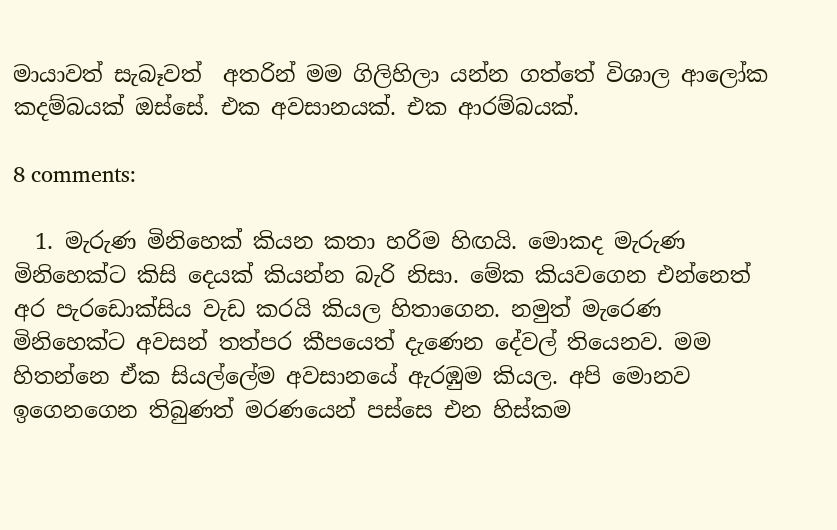මායාවත් සැබෑවත්  අතරින් මම ගිලිහිලා යන්න ගත්තේ විශාල ආලෝක කදම්බයක් ඔස්සේ. එක අවසානයක්. එක ආරම්බයක්.

8 comments:

  1. මැරුණ මිනිහෙක් කියන කතා හරිම හිඟයි. මොකද මැරුණ මිනිහෙක්ට කිසි දෙයක් කියන්න බැරි නිසා. මේක කියවගෙන එන්නෙත් අර පැරඩොක්සිය වැඩ කරයි කියල හිතාගෙන. නමුත් මැරෙණ මිනිහෙක්ට අවසන් තත්පර කීපයෙත් දැණෙන දේවල් තියෙනව. මම හිතන්නෙ ඒක සියල්ලේම අවසානයේ ඇරඹුම කියල. අපි මොනව ඉගෙනගෙන තිබුණත් මරණයෙන් පස්සෙ එන හිස්කම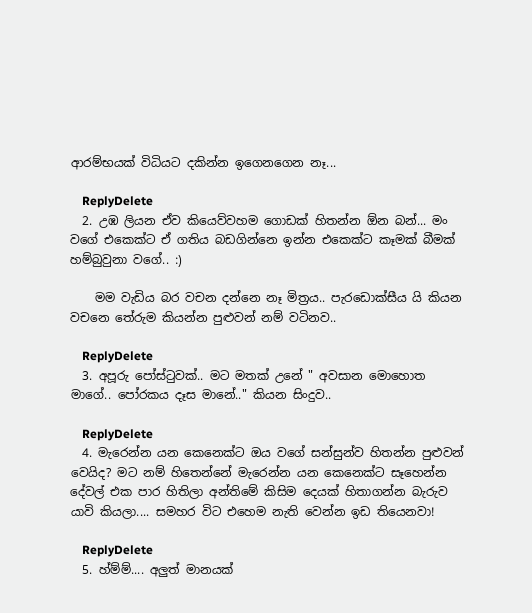ආරම්භයක් විධියට දකින්න ඉගෙනගෙන නෑ...

    ReplyDelete
  2. උඹ ලියන ඒව කියෙව්වහම ගොඩක් හිතන්න ඕන බන්... මං වගේ එකෙක්ට ඒ ගතිය බඩගින්නෙ ඉන්න එකෙක්ට කෑමක් බීමක් හම්බුවුනා වගේ.. :)

    මම වැඩිය බර වචන දන්නෙ නෑ මිත්‍රය.. පැරඩොක්සීය යි කියන ව‍චනෙ තේරුම කියන්න පුළුවන් නම් වටිනව..

    ReplyDelete
  3. අපූරු පෝස්ටුවක්.. මට මතක් උනේ " අවසාන මොහොත මාගේ.. පෝරකය දෑස මානේ.." කියන සිංදුව..

    ReplyDelete
  4. මැරෙන්න යන කෙනෙක්ට ඔය වගේ සන්සුන්ව හිතන්න පුළුවන් වෙයිද? මට නම් හිතෙන්නේ මැරෙන්න යන කෙනෙක්ට සෑහෙන්න දේවල් එක පාර හිතිලා අන්තිමේ කිසිම දෙයක් හිතාගන්න බැරුව යාවි කියලා.... සමහර විට එහෙම නැති වෙන්න ඉඩ තියෙනවා!

    ReplyDelete
  5. හ්ම්ම්.... අලුත් මානයක්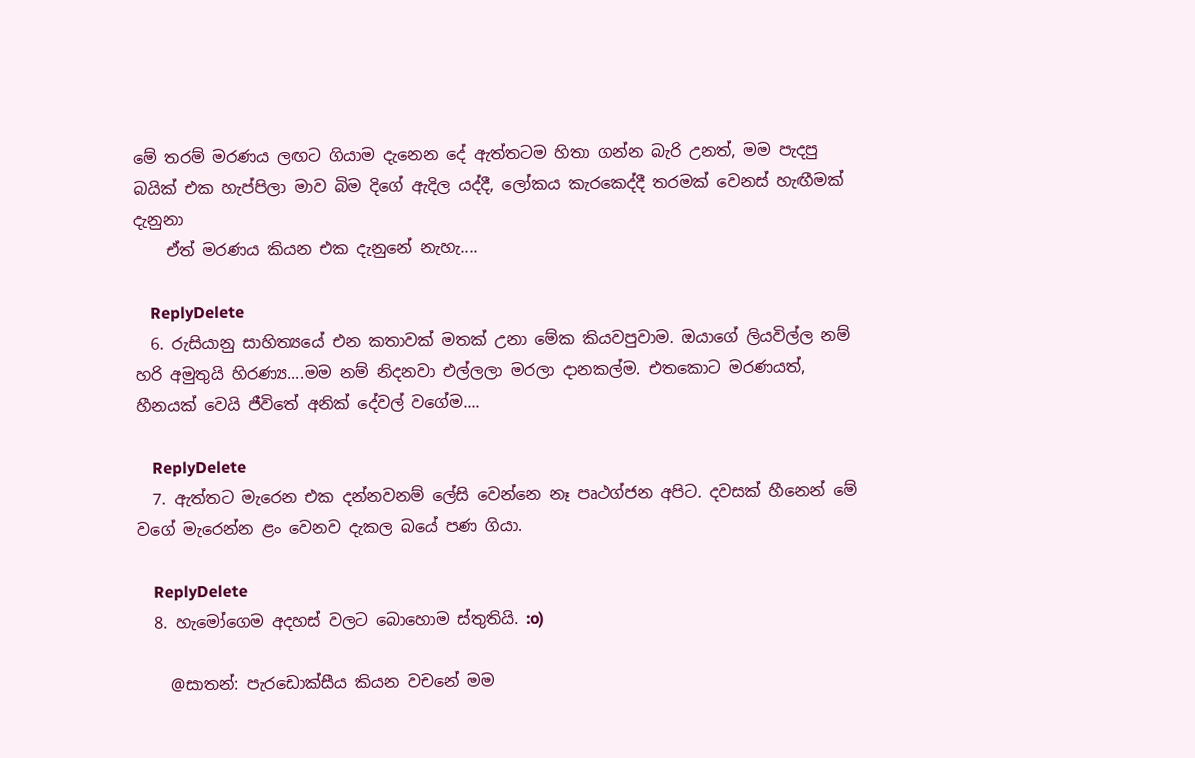මේ තරම් මරණය ලඟට ගියාම දැනෙන දේ ඇත්තටම හිතා ගන්න බැරි උනත්, මම පැදපු බයික් එක හැප්පිලා මාව බිම දිගේ ඇදිල යද්දී, ලෝකය කැරකෙද්දී තරමක් වෙනස් හැඟීමක් දැනුනා
    ඒත් මරණය කියන එක දැනුනේ නැහැ....

    ReplyDelete
  6. රුසියානු සාහිත්‍යයේ එන කතාවක් මතක් උනා මේක කියවපුවාම. ඔයාගේ ලියවිල්ල නම් හරි අමුතුයි හිරණ්‍ය....මම නම් නිදනවා එල්ලලා මරලා දානකල්ම. එතකොට මරණයත්, හීනයක් වෙයි ජීවිතේ අනික් දේවල් වගේම....

    ReplyDelete
  7. ඇත්තට මැරෙන එක දන්නවනම් ලේසි වෙන්නෙ නෑ පෘථග්ජන අපිට. දවසක් හීනෙන් මේ වගේ මැරෙන්න ළං වෙනව දැකල බයේ පණ ගියා.

    ReplyDelete
  8. හැමෝගෙම අදහස් වලට බොහොම ස්තුතියි. :o)

    @සාතන්: පැරඩොක්සීය කියන වචනේ මම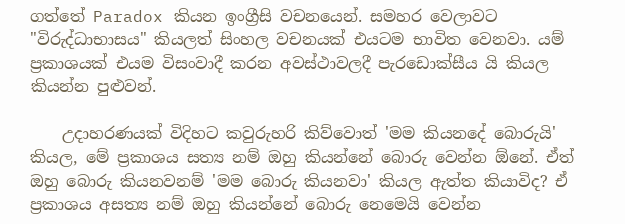ගත්තේ Paradox කියන ඉංග්‍රීසි වචනයෙන්. සමහර වෙලාවට "විරුද්ධාභාසය" කියලත් සිංහල වචනයක් එයටම භාවිත වෙනවා. යම් ප්‍රකාශයක් එයම විසංවාදී කරන අවස්ථාවලදී පැරඩොක්සීය යි කියල කියන්න පුළුවන්.

    උදාහරණයක් විදිහට කවුරුහරි කිව්වොත් 'මම කියනදේ බොරුයි' කියල, මේ ප්‍රකාශය සත්‍ය නම් ඔහු කියන්නේ බොරු වෙන්න ඕනේ. ඒත් ඔහු බොරු කියනවනම් 'මම බොරු කියනවා' කියල ඇත්ත කියාවිද? ඒ ප්‍රකාශය අසත්‍ය නම් ඔහු කියන්නේ බොරු නෙමෙයි වෙන්න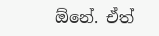ඕනේ. ඒත්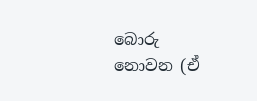බොරු නොවන (ඒ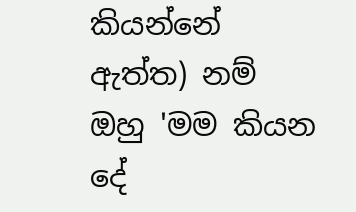කියන්නේ ඇත්ත) නම් ඔහු 'මම කියන දේ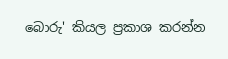බොරු' කියල ප්‍රකාශ කරන්න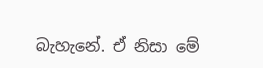බැහැනේ. ඒ නිසා මේ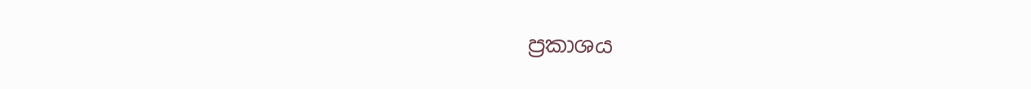ප්‍රකාශය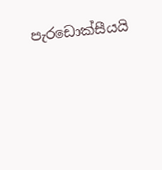පැරඩොක්සීයයි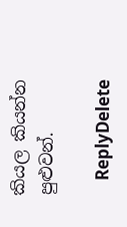කියල කියන්න පුළුවන්.

    ReplyDelete